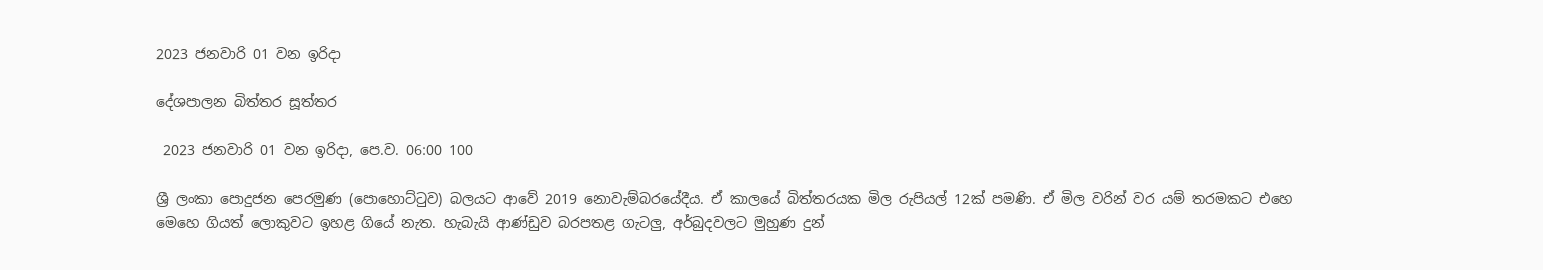2023 ජනවාරි 01 වන ඉරිදා

දේශපාලන බිත්තර සූත්තර

 2023 ජනවාරි 01 වන ඉරිදා, පෙ.ව. 06:00 100

ශ්‍රී ලංකා පොදුජන පෙරමුණ (පොහොට්ටුව) බලයට ආවේ 2019 නොවැම්බරයේදීය. ඒ කාලයේ බිත්තරයක මිල රුපියල් 12ක් පමණි. ඒ මිල වරින් වර යම් තරමකට එහෙ මෙහෙ ගියත් ලොකුවට ඉහළ ගියේ නැත. හැබැයි ආණ්ඩුව බරපතළ ගැටලු, අර්බුදවලට මුහුණ දුන්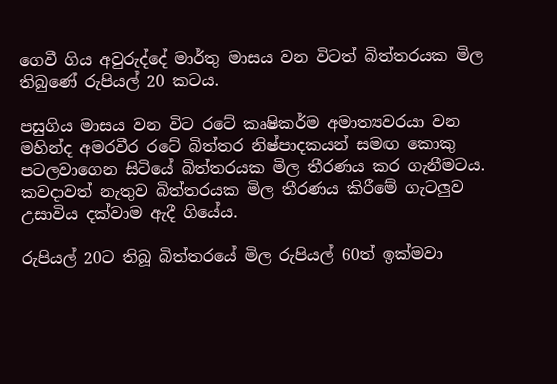ගෙවී ගිය අවුරුද්දේ මාර්තු මාසය වන විටත් බිත්තරයක මිල තිබුණේ රුපියල් 20 කටය.

පසුගිය මාසය වන විට රටේ කෘෂිකර්ම අමාත්‍යවරයා වන මහින්ද අමරවීර රටේ බිත්තර නිෂ්පාදකයන් සමඟ කොකු පටලවාගෙන සිටියේ බිත්තරයක මිල තීරණය කර ගැනීමටය. කවදාවත් නැතුව බිත්තරයක මිල තීරණය කිරීමේ ගැටලුව උසාවිය දක්වාම ඇදී ගියේය.

රුපියල් 20ට තිබූ බිත්තරයේ මිල රුපියල් 60ත් ඉක්මවා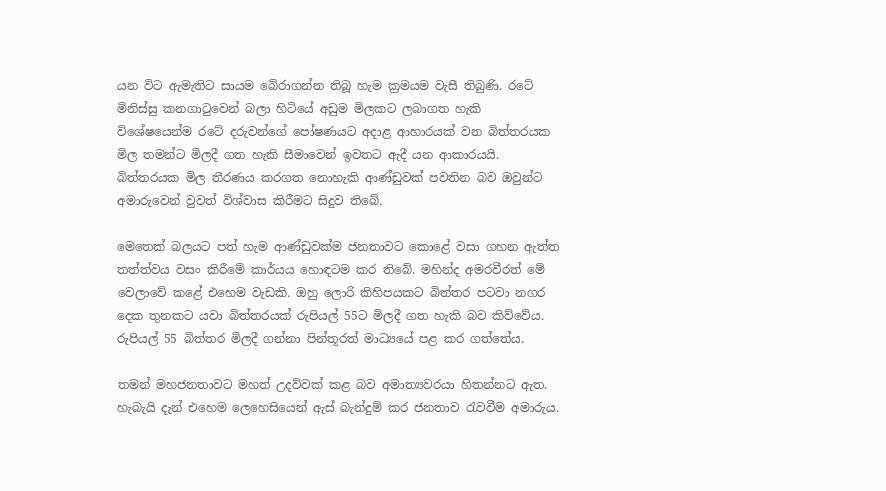යන විට ඇමැතිට සායම බේරාගන්න තිබූ හැම ක්‍රමයම වැසී තිබුණි. රටේ මිනිස්සු කනගාටුවෙන් බලා හිටියේ අඩුම මිලකට ලබාගත හැකි විශේෂයෙන්ම රටේ දරුවන්ගේ පෝෂණයට අදාළ ආහාරයක් වන බිත්තරයක මිල තමන්ට මිලදී ගත හැකි සීමාවෙන් ඉවතට ඇදී යන ආකාරයයි. බිත්තරයක මිල තීරණය කරගත නොහැකි ආණ්ඩුවක් පවතින බව ඔවුන්ට අමාරුවෙන් වුවත් විශ්වාස කිරීමට සිදුව තිබේ.

මෙතෙක් බලයට පත් හැම ආණ්ඩුවක්ම ජනතාවට කොළේ වසා ගහන ඇත්ත තත්ත්වය වසං කිරීමේ කාර්යය හොඳටම කර තිබේ. මහින්ද අමරවීරත් මේ වෙලාවේ කළේ එහෙම වැඩකි. ඔහු ලොරි කිහිපයකට බිත්තර පටවා නගර දෙක තුනකට යවා බිත්තරයක් රුපියල් 55ට මිලදී ගත හැකි බව කිව්වේය. රුපියල් 55 බිත්තර මිලදී ගන්නා පින්තූරත් මාධ්‍යයේ පළ කර ගත්තේය.

තමන් මහජනතාවට මහත් උදව්වක් කළ බව අමාත්‍යවරයා හිතන්නට ඇත. හැබැයි දැන් එහෙම ලෙහෙසියෙන් ඇස් බැන්දුම් කර ජනතාව රැවවීම අමාරුය.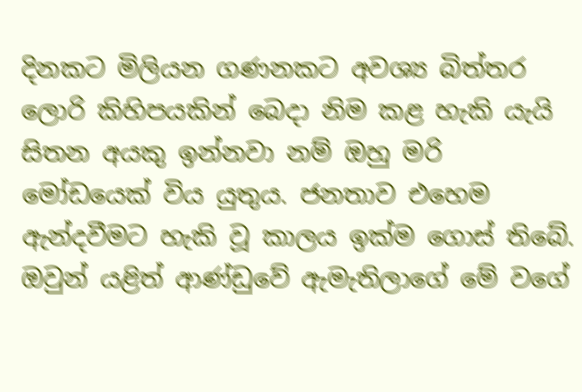දිනකට මිලියන ගණනකට අවශ්‍ය බිත්තර ලොරි කිහිපයකින් බෙදා නිම කළ හැකි යැයි සිතන අයකු ඉන්නවා නම් ඔහු මරි මෝඩයෙක් විය යුතුය. ජනතාව එහෙම ඇන්දවීමට හැකි වූ කාලය ඉක්ම ගොස් තිබේ. ඔවුන් යළිත් ආණ්ඩුවේ ඇමැතිලාගේ මේ වගේ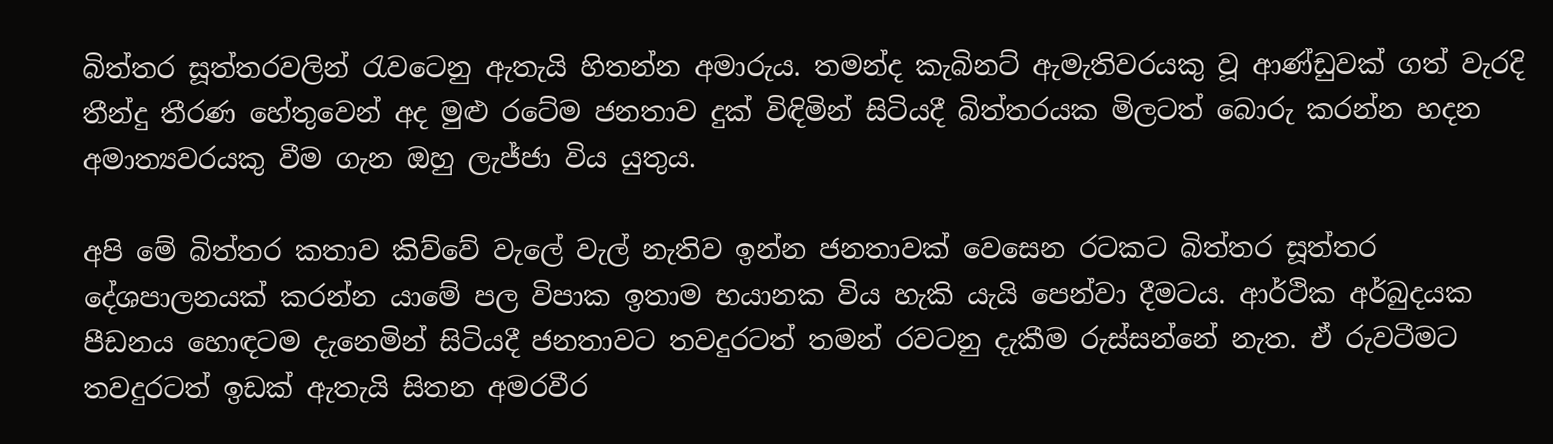බිත්තර සූත්තරවලින් රැවටෙනු ඇතැයි හිතන්න අමාරුය. තමන්ද කැබිනට් ඇමැතිවරයකු වූ ආණ්ඩුවක් ගත් වැරදි තීන්දු තීරණ හේතුවෙන් අද මුළු රටේම ජනතාව දුක් විඳිමින් සිටියදී බිත්තරයක මිලටත් බොරු කරන්න හදන අමාත්‍යවරයකු වීම ගැන ඔහු ලැජ්ජා විය යුතුය.

අපි මේ බිත්තර කතාව කිව්වේ වැලේ වැල් නැතිව ඉන්න ජනතාවක් වෙසෙන රටකට බිත්තර සූත්තර දේශපාලනයක් කරන්න යාමේ පල විපාක ඉතාම භයානක විය හැකි යැයි පෙන්වා දීමටය. ආර්ථික අර්බුදයක පීඩනය හොඳටම දැනෙමින් සිටියදී ජනතාවට තවදුරටත් තමන් රවටනු දැකීම රුස්සන්නේ නැත. ඒ රුවටීමට තවදුරටත් ඉඩක් ඇතැයි සිතන අමරවීර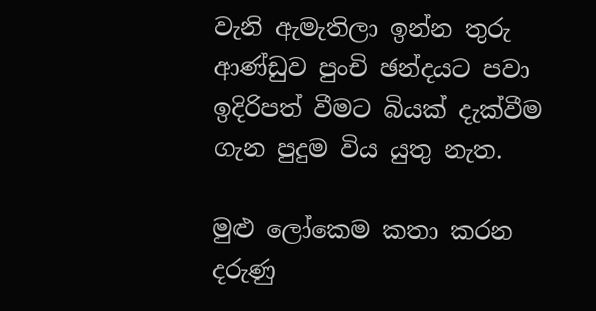වැනි ඇමැතිලා ඉන්න තුරු ආණ්ඩුව පුංචි ඡන්දයට පවා ඉදිරිපත් වීමට බියක් දැක්වීම ගැන පුදුම විය යුතු නැත.

මුළු ලෝකෙම කතා කරන දරුණු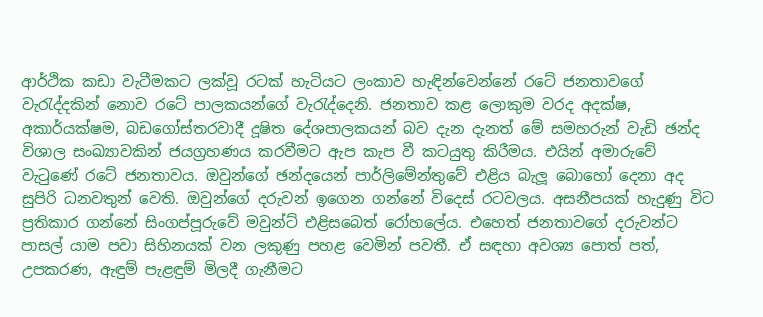ආර්ථික කඩා වැටීමකට ලක්වූ රටක් හැටියට ලංකාව හැඳින්වෙන්නේ රටේ ජනතාවගේ වැරැද්දකින් නොව රටේ පාලකයන්ගේ වැරැද්දෙනි. ජනතාව කළ ලොකුම වරද අදක්ෂ, අකාර්යක්ෂම, බඩගෝස්තරවාදී දූෂිත දේශපාලකයන් බව දැන දැනත් මේ සමහරුන් වැඩි ඡන්ද විශාල සංඛ්‍යාවකින් ජයග්‍රහණය කරවීමට ඇප කැප වී කටයුතු කිරීමය. එයින් අමාරුවේ වැටුණේ රටේ ජනතාවය. ඔවුන්ගේ ඡන්දයෙන් පාර්ලිමේන්තුවේ එළිය බැලූ බොහෝ දෙනා අද සුපිරි ධනවතුන් වෙති. ඔවුන්ගේ දරුවන් ඉගෙන ගන්නේ විදෙස් රටවලය. අසනීපයක් හැදුණු විට ප්‍රතිකාර ගන්නේ සිංගප්පූරුවේ මවුන්ට් එළිසබෙත් රෝහලේය. එහෙත් ජනතාවගේ දරුවන්ට පාසල් යාම පවා සිහිනයක් වන ලකුණු පහළ වෙමින් පවතී. ඒ සඳහා අවශ්‍ය පොත් පත්, උපකරණ, ඇඳුම් පැළඳුම් මිලදී ගැනීමට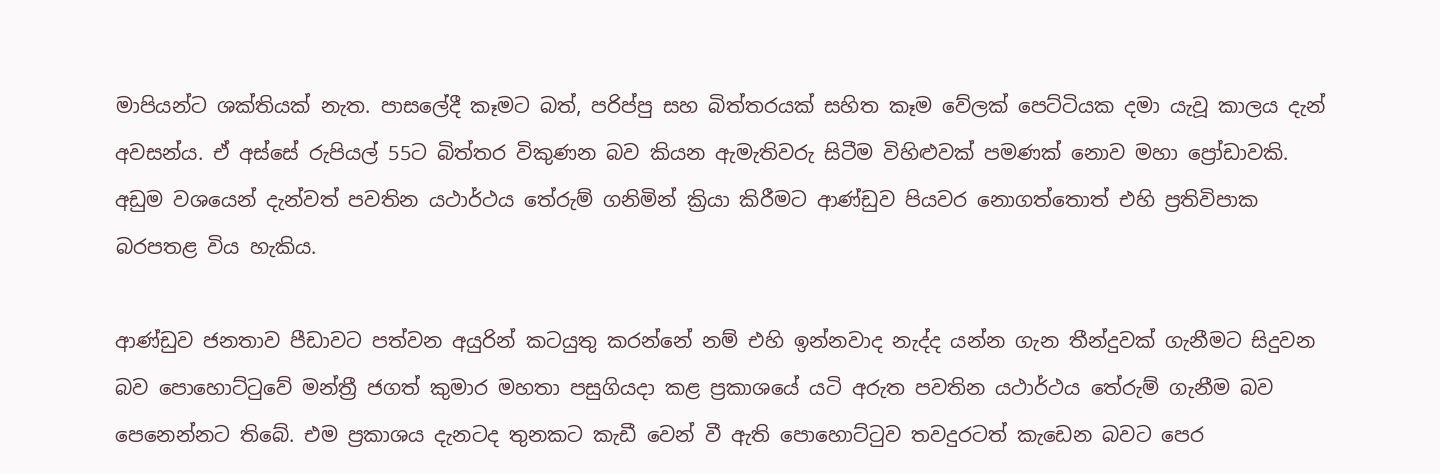මාපියන්ට ශක්තියක් නැත. පාසලේදී කෑමට බත්, පරිප්පු සහ බිත්තරයක් සහිත කෑම වේලක් පෙට්ටියක දමා යැවූ කාලය දැන් අවසන්ය. ඒ අස්සේ රුපියල් 55ට බිත්තර විකුණන බව කියන ඇමැතිවරු සිටීම විහිළුවක් පමණක් නොව මහා ප්‍රෝඩාවකි. අඩුම වශයෙන් දැන්වත් පවතින යථාර්ථය තේරුම් ගනිමින් ක්‍රියා කිරීමට ආණ්ඩුව පියවර නොගත්තොත් එහි ප්‍රතිවිපාක බරපතළ විය හැකිය.

ආණ්ඩුව ජනතාව පීඩාවට පත්වන අයුරින් කටයුතු කරන්නේ නම් එහි ඉන්නවාද නැද්ද යන්න ගැන තීන්දුවක් ගැනීමට සිදුවන බව පොහොට්ටුවේ මන්ත්‍රී ජගත් කුමාර මහතා පසුගියදා කළ ප්‍රකාශයේ යටි අරුත පවතින යථාර්ථය තේරුම් ගැනීම බව පෙනෙන්නට තිබේ. එම ප්‍රකාශය දැනටද තුනකට කැඩී වෙන් වී ඇති පොහොට්ටුව තවදුරටත් කැඩෙන බවට පෙර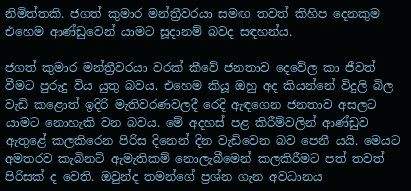නිමිත්තකි. ජගත් කුමාර මන්ත්‍රීවරයා සමඟ තවත් කිහිප දෙනකුම එහෙම ආණ්ඩුවෙන් යාමට සූදානම් බවද සඳහන්ය.

ජගත් කුමාර මන්ත්‍රීවරයා වරක් කීවේ ජනතාව දෙවේල කා ජීවත් වීමට පුරුදු විය යුතු බවය. එහෙම කියූ ඔහු අද කියන්නේ විදුලි බිල වැඩි කළොත් ඉදිරි මැතිවරණවලදී රෙදි ඇඳගෙන ජනතාව අසලට යාමට නොහැකි වන බවය. මේ අදහස් පළ කිරීම්වලින් ආණ්ඩුව ඇතුළේ කලකිරෙන පිරිස දිනෙන් දින වැඩිවෙන බව පෙනී යයි. මෙයට අමතරව කැබිනට් ඇමැතිකම් නොලැබීමෙන් කලකිරීමට පත් තවත් පිරිසක් ද වෙති. ඔවුන්ද තමන්ගේ ප්‍රශ්න ගැන අවධානය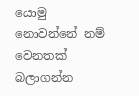යොමු නොවන්නේ නම් වෙනතක් බලාගන්න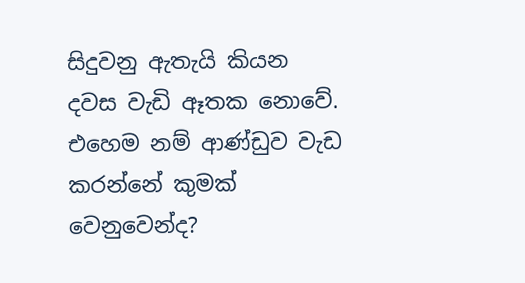සිදුවනු ඇතැයි කියන දවස වැඩි ඈතක නොවේ. එහෙම නම් ආණ්ඩුව වැඩ කරන්නේ කුමක් වෙනුවෙන්ද?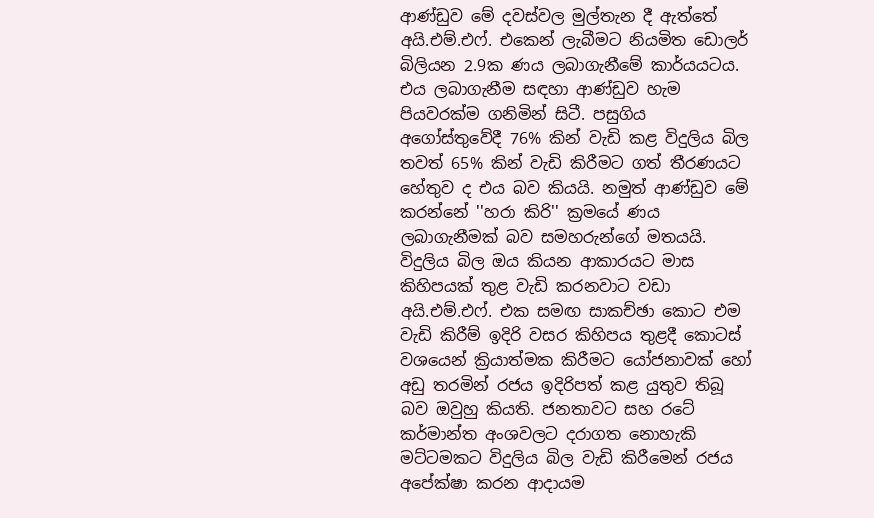ආණ්ඩුව මේ දවස්වල මුල්තැන දී ඇත්තේ අයි.එම්.එෆ්. එකෙන් ලැබීමට නියමිත ඩොලර් බිලියන 2.9ක ණය ලබාගැනීමේ කාර්යයටය. එය ලබාගැනීම සඳහා ආණ්ඩුව හැම පියවරක්ම ගනිමින් සිටී. පසුගිය අගෝස්තුවේදී 76% කින් වැඩි කළ විදුලිය බිල තවත් 65% කින් වැඩි කිරීමට ගත් තීරණයට හේතුව ද එය බව කියයි. නමුත් ආණ්ඩුව මේ කරන්නේ ''හරා කිරි'' ක්‍රමයේ ණය ලබාගැනීමක් බව සමහරුන්ගේ මතයයි. විදුලිය බිල ඔය කියන ආකාරයට මාස කිහිපයක් තුළ වැඩි කරනවාට වඩා අයි.එම්.එෆ්. එක සමඟ සාකච්ඡා කොට එම වැඩි කිරීම් ඉදිරි වසර කිහිපය තුළදී කොටස් වශයෙන් ක්‍රියාත්මක කිරීමට යෝජනාවක් හෝ අඩු තරමින් රජය ඉදිරිපත් කළ යුතුව තිබූ බව ඔවුහු කියති. ජනතාවට සහ රටේ කර්මාන්ත අංශවලට දරාගත නොහැකි මට්ටමකට විදුලිය බිල වැඩි කිරීමෙන් රජය අපේක්ෂා කරන ආදායම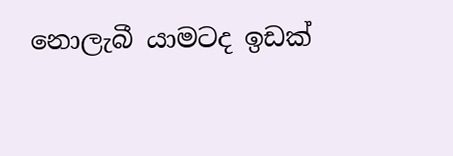නොලැබී යාමටද ඉඩක්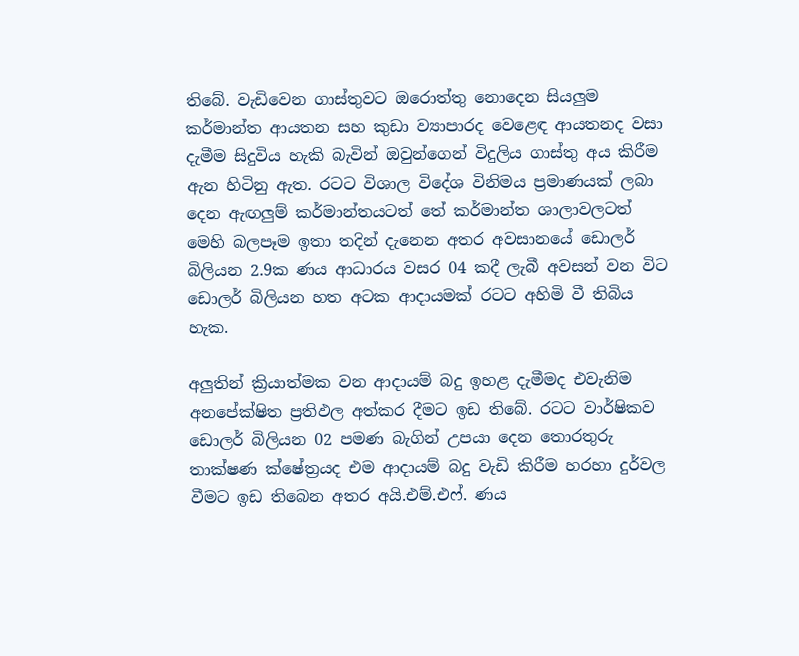තිබේ. වැඩිවෙන ගාස්තුවට ඔරොත්තු නොදෙන සියලුම කර්මාන්ත ආයතන සහ කුඩා ව්‍යාපාරද වෙළෙඳ ආයතනද වසා දැමීම සිදුවිය හැකි බැවින් ඔවුන්ගෙන් විදුලිය ගාස්තු අය කිරීම ඇන හිටිනු ඇත. රටට විශාල විදේශ විනිමය ප්‍රමාණයක් ලබා දෙන ඇඟලුම් කර්මාන්තයටත් තේ කර්මාන්ත ශාලාවලටත් මෙහි බලපෑම ඉතා තදින් දැනෙන අතර අවසානයේ ඩොලර් බිලියන 2.9ක ණය ආධාරය වසර 04 කදී ලැබී අවසන් වන විට ඩොලර් බිලියන හත අටක ආදායමක් රටට අහිමි වී තිබිය හැක.

අලුතින් ක්‍රියාත්මක වන ආදායම් බදු ඉහළ දැමීමද එවැනිම අනපේක්ෂිත ප්‍රතිඵල අත්කර දීමට ඉඩ තිබේ. රටට වාර්ෂිකව ඩොලර් බිලියන 02 පමණ බැගින් උපයා දෙන තොරතුරු තාක්ෂණ ක්ෂේත්‍රයද එම ආදායම් බදු වැඩි කිරීම හරහා දුර්වල වීමට ඉඩ තිබෙන අතර අයි.එම්.එෆ්. ණය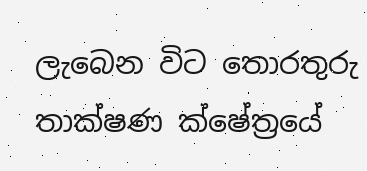ලැබෙන විට තොරතුරු තාක්ෂණ ක්ෂේත්‍රයේ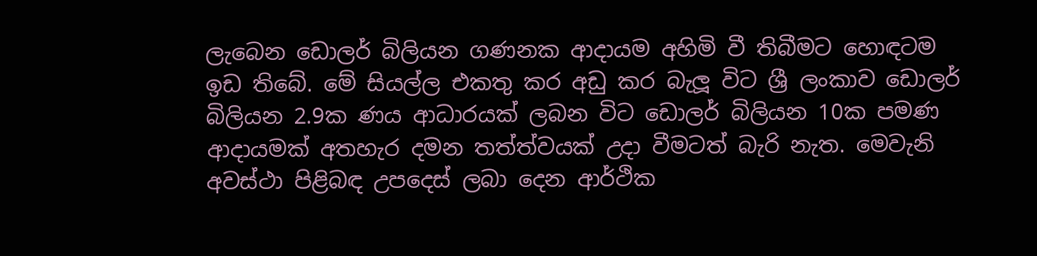ලැබෙන ඩොලර් බිලියන ගණනක ආදායම අහිමි වී තිබීමට හොඳටම ඉඩ තිබේ. මේ සියල්ල එකතු කර අඩු කර බැලූ විට ශ්‍රී ලංකාව ඩොලර් බිලියන 2.9ක ණය ආධාරයක් ලබන විට ඩොලර් බිලියන 10ක පමණ ආදායමක් අතහැර දමන තත්ත්වයක් උදා වීමටත් බැරි නැත. මෙවැනි අවස්ථා පිළිබඳ උපදෙස් ලබා දෙන ආර්ථික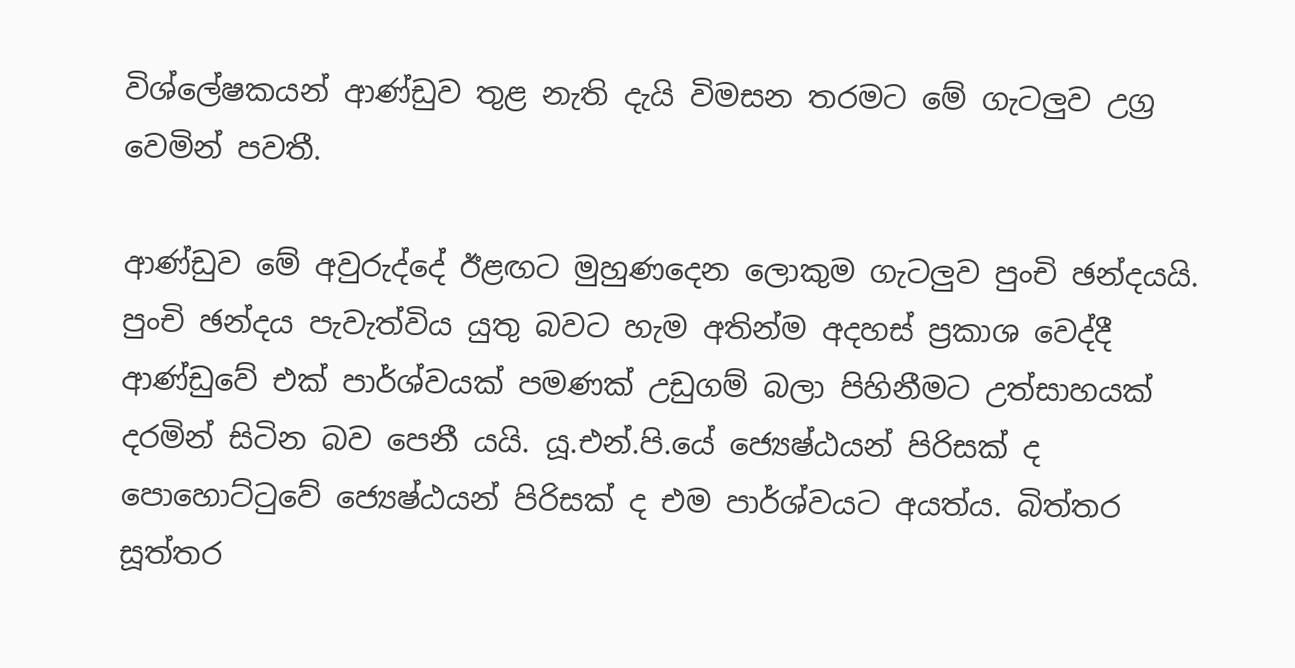විශ්ලේෂකයන් ආණ්ඩුව තුළ නැති දැයි විමසන තරමට මේ ගැටලුව උග්‍ර වෙමින් පවතී.

ආණ්ඩුව මේ අවුරුද්දේ ඊළඟට මුහුණදෙන ලොකුම ගැටලුව පුංචි ඡන්දයයි. පුංචි ඡන්දය පැවැත්විය යුතු බවට හැම අතින්ම අදහස් ප්‍රකාශ වෙද්දී ආණ්ඩුවේ එක් පාර්ශ්වයක් පමණක් උඩුගම් බලා පිහිනීමට උත්සාහයක් දරමින් සිටින බව පෙනී යයි. යූ.එන්.පි.යේ ජ්‍යෙෂ්ඨයන් පිරිසක් ද පොහොට්ටුවේ ජ්‍යෙෂ්ඨයන් පිරිසක් ද එම පාර්ශ්වයට අයත්ය. බිත්තර සූත්තර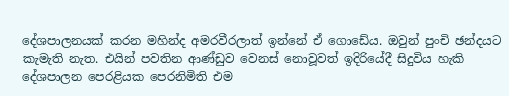දේශපාලනයක් කරන මහින්ද අමරවීරලාත් ඉන්නේ ඒ ගොඩේය. ඔවුන් පුංචි ඡන්දයට කැමැති නැත. එයින් පවතින ආණ්ඩුව වෙනස් නොවූවත් ඉදිරියේදී සිදුවිය හැකි දේශපාලන පෙරළියක පෙරනිමිති එම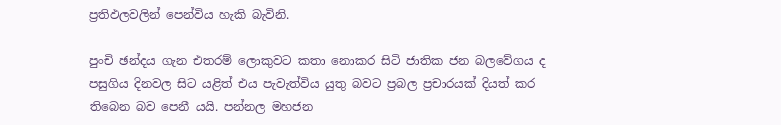ප්‍රතිඵලවලින් පෙන්විය හැකි බැවිනි.

පුංචි ඡන්දය ගැන එතරම් ලොකුවට කතා නොකර සිටි ජාතික ජන බලවේගය ද පසුගිය දිනවල සිට යළිත් එය පැවැත්විය යුතු බවට ප්‍රබල ප්‍රචාරයක් දියත් කර තිබෙන බව පෙනී යයි. පන්නල මහජන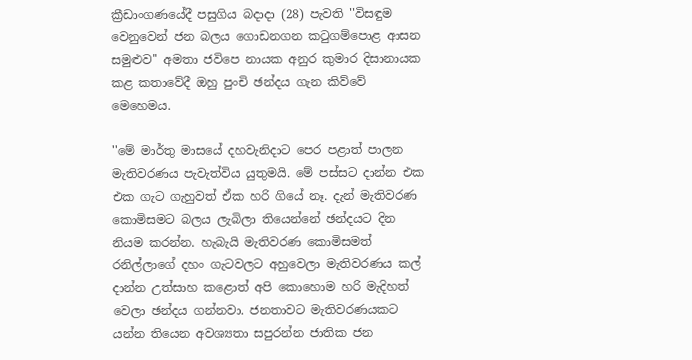ක්‍රීඩාංගණයේදී පසුගිය බදාදා (28) පැවති ''විසඳුම වෙනුවෙන් ජන බලය ගොඩනගන කටුගම්පොළ ආසන සමුළුව'' අමතා ජවිපෙ නායක අනුර කුමාර දිසානායක කළ කතාවේදී ඔහු පුංචි ඡන්දය ගැන කිව්වේ මෙහෙමය.

''මේ මාර්තු මාසයේ දහවැනිදාට පෙර පළාත් පාලන මැතිවරණය පැවැත්විය යුතුමයි. මේ පස්සට දාන්න එක එක ගැට ගැහුවත් ඒක හරි ගියේ නෑ. දැන් මැතිවරණ කොමිසමට බලය ලැබිලා තියෙන්නේ ඡන්දයට දින නියම කරන්න. හැබැයි මැතිවරණ කොමිසමත් රනිල්ලාගේ දහං ගැටවලට අහුවෙලා මැතිවරණය කල් දාන්න උත්සාහ කළොත් අපි කොහොම හරි මැදිහත් වෙලා ඡන්දය ගන්නවා. ජනතාවට මැතිවරණයකට යන්න තියෙන අවශ්‍යතා සපුරන්න ජාතික ජන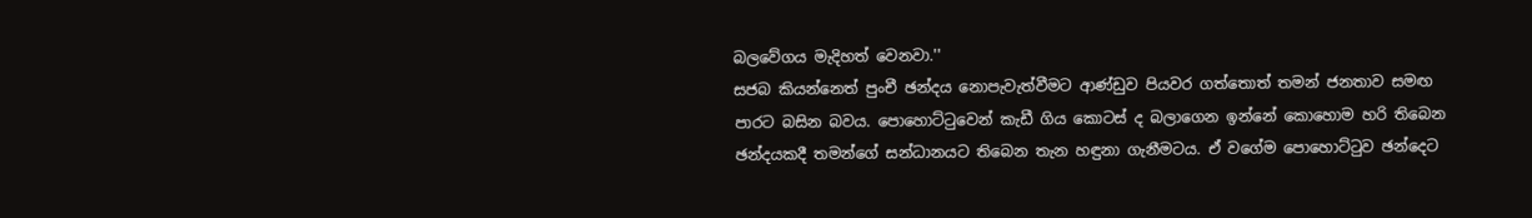බලවේගය මැදිහත් වෙනවා.''
සජබ කියන්නෙත් පුංචී ඡන්දය නොපැවැත්වීමට ආණ්ඩුව පියවර ගත්තොත් තමන් ජනතාව සමඟ පාරට බසින බවය. පොහොට්ටුවෙන් කැඩී ගිය කොටස් ද බලාගෙන ඉන්නේ කොහොම හරි තිබෙන ඡන්දයකදී තමන්ගේ සන්ධානයට තිබෙන තැන හඳුනා ගැනීමටය. ඒ වගේම පොහොට්ටුව ඡන්දෙට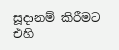සූදානම් කිරීමට එහි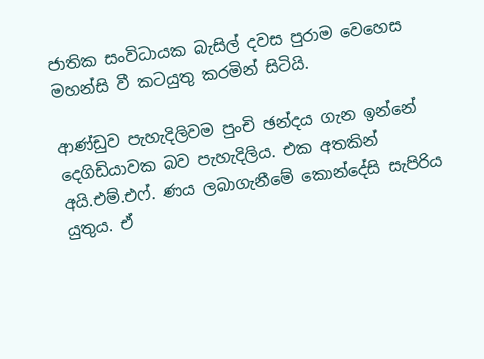ජාතික සංවිධායක බැසිල් දවස පුරාම වෙහෙස මහන්සි වී කටයුතු කරමින් සිටියි.

ආණ්ඩුව පැහැදිලිවම පුංචි ඡන්දය ගැන ඉන්නේ දෙගිඩියාවක බව පැහැදිලිය. එක අතකින් අයි.එම්.එෆ්. ණය ලබාගැනීමේ කොන්දේසි සැපිරිය යුතුය. ඒ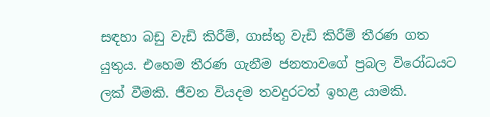සඳහා බඩු වැඩි කිරීම්, ගාස්තු වැඩි කිරීම් තීරණ ගත යුතුය. එහෙම තීරණ ගැනීම ජනතාවගේ ප්‍රබල විරෝධයට ලක් වීමකි. ජීවන වියදම තවදුරටත් ඉහළ යාමකි.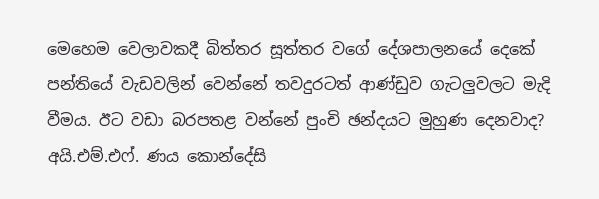මෙහෙම වෙලාවකදී බිත්තර සූත්තර වගේ දේශපාලනයේ දෙකේ පන්තියේ වැඩවලින් වෙන්නේ තවදුරටත් ආණ්ඩුව ගැටලුවලට මැදි වීමය. ඊට වඩා බරපතළ වන්නේ පුංචි ඡන්දයට මුහුණ දෙනවාද? අයි.එම්.එෆ්. ණය කොන්දේසි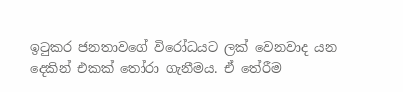ඉටුකර ජනතාවගේ විරෝධයට ලක් වෙනවාද යන දෙකින් එකක් තෝරා ගැනීමය. ඒ තේරීම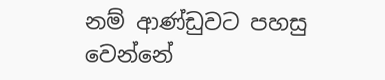නම් ආණ්ඩුවට පහසු වෙන්නේ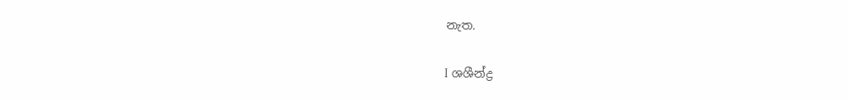නැත.

I ශශීන්ද්‍ර